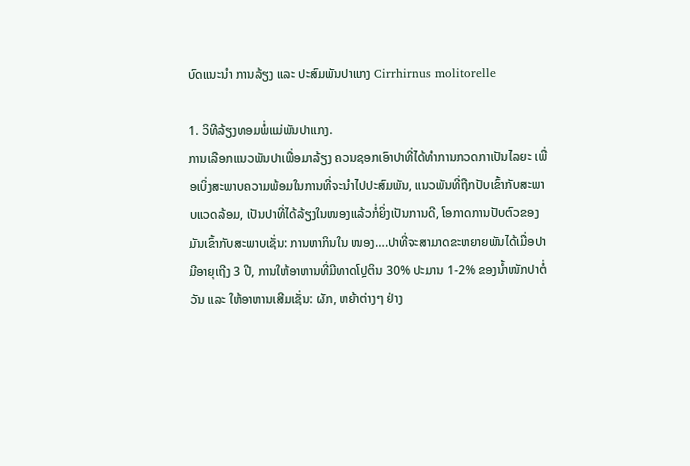ບົດແນະນຳ ການລ້ຽງ ແລະ ປະສົມພັນປາແກງ Cirrhirnus molitorelle

1. ວິທີລ້ຽງທອມພໍ່ແມ່ພັນປາແກງ.
ການເລືອກແນວພັນປາເພື່ອມາລ້ຽງ ຄວນຊອກເອົາປາທີ່ໄດ້ທຳການກວດກາເປັນໄລຍະ ເພື່ອເບິ່ງສະພາບຄວາມພ້ອມໃນການທີ່ຈະນຳໄປປະສົມພັນ, ແນວພັນທີ່ຖືກປັບເຂົ້າກັບສະພາບແວດລ້ອມ, ເປັນປາທີ່ໄດ້ລ້ຽງໃນໜອງແລ້ວກໍ່ຍິ່ງເປັນການດີ, ໂອກາດການປັບຕົວຂອງມັນເຂົ້າກັບສະພາບເຊັ່ນ: ການຫາກິນໃນ ໜອງ….ປາທີ່ຈະສາມາດຂະຫຍາຍພັນໄດ້ເມື່ອປາມີອາຍຸເຖີງ 3 ປີ, ການໃຫ້ອາຫານທີ່ມີທາດໂປຼຕິນ 30% ປະມານ 1-2% ຂອງນ້ຳໜັກປາຕໍ່ວັນ ແລະ ໃຫ້ອາຫານເສີມເຊັ່ນ: ຜັກ, ຫຍ້າຕ່າງໆ ຢ່າງ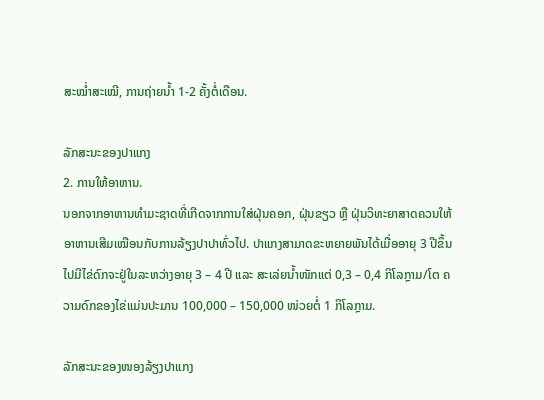ສະໝ່ຳສະເໝີ, ການຖ່າຍນ້ຳ 1-2 ຄັ້ງຕໍ່ເດືອນ.

ລັກສະນະຂອງປາແກງ
2. ການໃຫ້ອາຫານ.
ນອກຈາກອາຫານທຳມະຊາດທີ່ເກີດຈາກການໃສ່ຝຸ່ນຄອກ, ຝຸ່ນຂຽວ ຫຼື ຝຸ່ນວິທະຍາສາດຄວນໃຫ້ອາຫານເສີມເໝືອນກັບການລ້ຽງປາປາທົ່ວໄປ. ປາແກງສາມາດຂະຫຍາຍພັນໄດ້ເມື່ອອາຍຸ 3 ປີຂຶ້ນໄປມີໄຂ່ດົກຈະຢູ່ໃນລະຫວ່າງອາຍຸ 3 – 4 ປີ ແລະ ສະເລ່ຍນ້ຳໜັກແຕ່ 0,3 – 0,4 ກິໂລກຼາມ/ໂຕ ຄວາມດົກຂອງໄຂ່ແມ່ນປະມານ 100,000 – 150,000 ໜ່ວຍຕໍ່ 1 ກິໂລກຼາມ.

ລັກສະນະຂອງໜອງລ້ຽງປາແກງ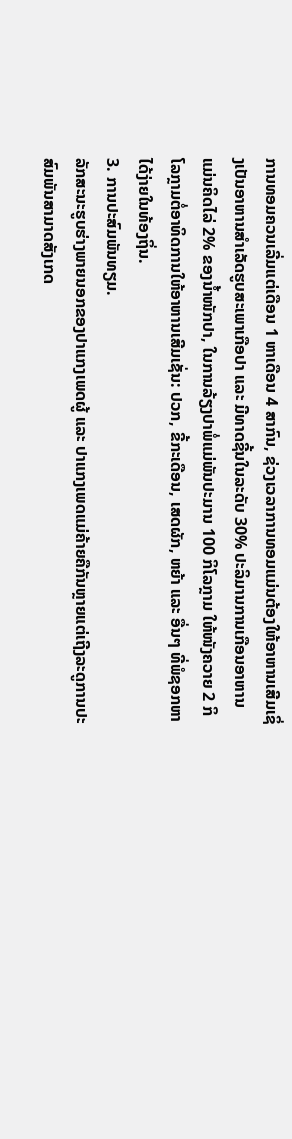ການທອມຄວນເລີ່ມແຕ່ເດືອນ 1 ຫາເດືອນ 4 ສາກົນ, ຊ່ວງເວລາການທອມແມ່ນຕ້ອງໃຫ້ອາຫານເສີມເຊິ່ງເປັນອາຫານສຳເລັດຮູບສະເພາເກືອປາ ແລະ ມີທາດຊີ້ນໃນລະດັບ 30% ປະລິມານການເກືອນອາຫານແມ່ນຄິດໄລ່ 2% ຂອງນ້ຳໜັກປາ, ໃນການລ້ຽງປາພໍ່ແມ່ພັນປະມານ 100 ກິໂລກຼາມ ໃຫ້ໜັງຄວາຍ 2 ກິໂລກຼາມຕໍ່ອາທິດການໃຫ້ອາຫານເສີມເຊັ່ນ: ປວກ, ຂີ້ກະເດືອນ, ເສດຜັກ, ຫຍ້າ ແລະ ອື່ນໆ ທີ່ພໍຊອກຫາໄດ້ງ່າຍໃນທ້ອງຖິ່ນ.
3. ການປະສົມພັນທຽມ.
ລັກສະນະຮູບຮ່າງພາຍນອກຂອງປາແກງເພດຜູ້ ແລະ ປາແກງເພດແມ່ຄ້າຍຄືກັນຫຼາຍແຕ່ເຖີງລະດູການປະສົມພັນສາມາດສັງເກດ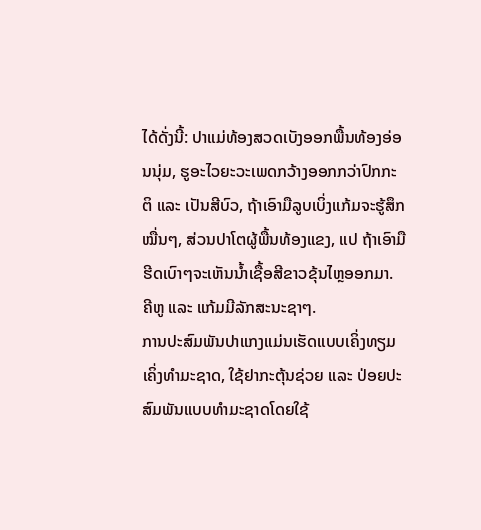ໄດ້ດັ່ງນີ້: ປາແມ່ທ້ອງສວດເບັງອອກພື້ນທ້ອງອ່ອນນຸ່ມ, ຮູອະໄວຍະວະເພດກວ້າງອອກກວ່າປົກກະຕິ ແລະ ເປັນສີບົວ, ຖ້າເອົາມືລູບເບິ່ງແກ້ມຈະຮູ້ສຶກໝື່ນໆ, ສ່ວນປາໂຕຜູ້ພື້ນທ້ອງແຂງ, ແປ ຖ້າເອົາມືຮີດເບົາໆຈະເຫັນນ້ຳເຊື້ອສີຂາວຂຸ້ນໄຫຼອອກມາ. ຄີຫູ ແລະ ແກ້ມມີລັກສະນະຊາໆ.
ການປະສົມພັນປາແກງແມ່ນເຮັດແບບເຄິ່ງທຽມເຄິ່ງທຳມະຊາດ, ໃຊ້ຢາກະຕຸ້ນຊ່ວຍ ແລະ ປ່ອຍປະສົມພັນແບບທຳມະຊາດໂດຍໃຊ້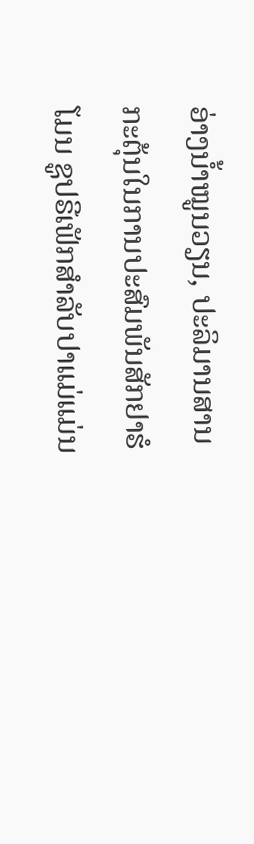ອ່າງນ້ຳໝູນວຽນ, ປະລິມານສານກະຕຸ້ນໃນການປະສົມພັນສັກຢາຮໍໂມນ ຊູປຣີເຟັກສຳລັບປາແມ່ແມ່ນ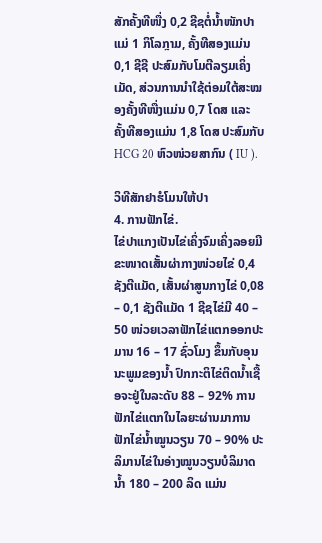ສັກຄັ້ງທີໜື່ງ 0,2 ຊີຊຕໍ່ນ້ຳໜັກປາແມ່ 1 ກິໂລກຼາມ, ຄັ້ງທີສອງແມ່ນ 0,1 ຊີຊີ ປະສົມກັບໂມຕີລຽມເຄິ່ງເມັດ, ສ່ວນການນຳໃຊ້ຕ່ອມໃຕ້ສະໝອງຄັ້ງທີໜື່ງແມ່ນ 0,7 ໂດສ ແລະ ຄັ້ງທີສອງແມ່ນ 1,8 ໂດສ ປະສົມກັບ HCG 20 ຫົວໜ່ວຍສາກົນ ( IU ).

ວິທີສັກຢາຮໍໂມນໃຫ້ປາ
4. ການຟັກໄຂ່.
ໄຂ່ປາແກງເປັນໄຂ່ເຄິ່ງຈົມເຄິ່ງລອຍມີຂະໜາດເສັ້ນຜ່າກາງໜ່ວຍໄຂ່ 0,4 ຊັງຕີແມັດ, ເສັ້ນຜ່າສູນກາງໄຂ່ 0,08 – 0,1 ຊັງຕີແມັດ 1 ຊີຊໄຂ່ມີ 40 – 50 ໜ່ວຍເວລາຟັກໄຂ່ແຕກອອກປະມານ 16 – 17 ຊົ່ວໂມງ ຂຶ້ນກັບອຸນນະພູມຂອງນ້ຳ ປົກກະຕິໄຂ່ຕິດນ້ຳເຊື້ອຈະຢູ່ໃນລະດັບ 88 – 92% ການຟັກໄຂ່ແຕກໃນໄລຍະຜ່ານມາການຟັກໄຂ່ນໍ້າໝູນວຽນ 70 – 90% ປະລິມານໄຂ່ໃນອ່າງໝູນວຽນບໍລິມາດນ້ຳ 180 – 200 ລິດ ແມ່ນ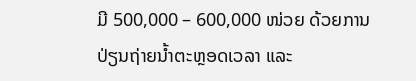ມີ 500,000 – 600,000 ໜ່ວຍ ດ້ວຍການປ່ຽນຖ່າຍນ້ຳຕະຫຼອດເວລາ ແລະ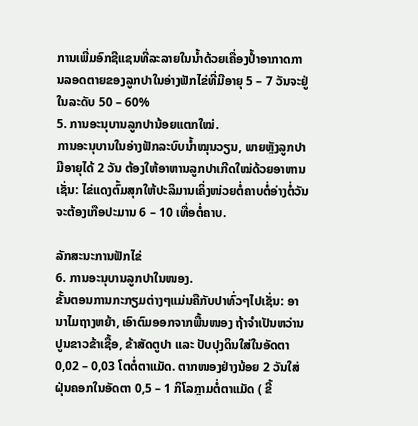ການເພີ່ມອົກຊີແຊນທີ່ລະລາຍໃນນ້ຳດ້ວຍເຄື່ອງປ້ຳອາກາດການລອດຕາຍຂອງລູກປາໃນອ່າງຟັກໄຂ່ທີ່ມີອາຍຸ 5 – 7 ວັນຈະຢູ່ໃນລະດັບ 50 – 60%
5. ການອະນຸບານລູກປານ້ອຍແຕກໃໝ່.
ການອະນຸບານໃນອ່າງຟັກລະບົບນ້ຳໝຸນວຽນ, ພາຍຫຼັງລູກປາມີອາຍຸໄດ້ 2 ວັນ ຕ້ອງໃຫ້ອາຫານລູກປາເກີດໃໝ່ດ້ວຍອາຫານເຊັ່ນ: ໄຂ່ແດງຕົ້ມສຸກໃຫ້ປະລິມານເຄິ່ງໜ່ວຍຕໍ່ຄາບຕໍ່ອ່າງຕໍ່ວັນ ຈະຕ້ອງເກືອປະມານ 6 – 10 ເທື່ອຕໍ່ຄາບ.

ລັກສະນະການຟັກໄຂ່
6. ການອະນຸບານລູກປາໃນໜອງ.
ຂັ້ນຕອນການກະກຽມຕ່າງໆແມ່ນຄືກັບປາທົ່ວໆໄປເຊັ່ນ: ອານາໄມຖາງຫຍ້າ, ເອົາຕົມອອກຈາກພື້ນໜອງ ຖ້າຈຳເປັນຫວ່ານປູນຂາວຂ້າເຊື້ອ, ຂ້າສັດຕູປາ ແລະ ປັບປຸງດິນໃສ່ໃນອັດຕາ 0,02 – 0,03 ໂຕຕໍ່ຕາແມັດ. ຕາກໜອງຢ່າງນ້ອຍ 2 ວັນໃສ່ຝຸ່ນຄອກໃນອັດຕາ 0,5 – 1 ກິໂລກຼາມຕໍ່ຕາແມັດ ( ຂີ້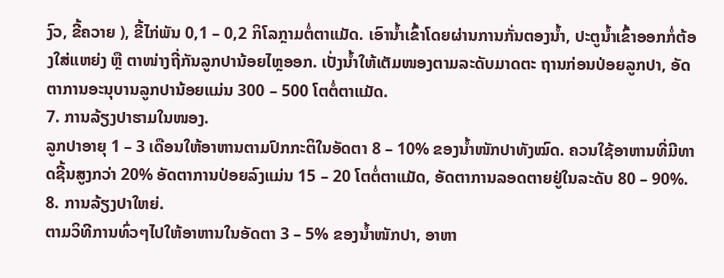ງົວ, ຂີ້ຄວາຍ ), ຂີ້ໄກ່ພັນ 0,1 – 0,2 ກິໂລກຼາມຕໍ່ຕາແມັດ. ເອົານ້ຳເຂົ້າໂດຍຜ່ານການກັ່ນຕອງນ້ຳ, ປະຕູນ້ຳເຂົ້າອອກກໍ່ຕ້ອງໃສ່ແຫຍ່ງ ຫຼື ຕາໜ່າງຖີ່ກັນລູກປານ້ອຍໄຫຼອອກ. ເປັ່ງນ້ຳໃຫ້ເຕັມໜອງຕາມລະດັບມາດຕະ ຖານກ່ອນປ່ອຍລູກປາ, ອັດຕາການອະນຸບານລູກປານ້ອຍແມ່ນ 300 – 500 ໂຕຕໍ່ຕາແມັດ.
7. ການລ້ຽງປາຮາມໃນໜອງ.
ລູກປາອາຍຸ 1 – 3 ເດືອນໃຫ້ອາຫານຕາມປົກກະຕິໃນອັດຕາ 8 – 10% ຂອງນ້ຳໜັກປາທັງໝົດ. ຄວນໃຊ້ອາຫານທີ່ມີທາດຊີ້ນສູງກວ່າ 20% ອັດຕາການປ່ອຍລົງແມ່ນ 15 – 20 ໂຕຕໍ່ຕາແມັດ, ອັດຕາການລອດຕາຍຢູ່ໃນລະດັບ 80 – 90%.
8. ການລ້ຽງປາໃຫຍ່.
ຕາມວິທີການທົ່ວໆໄປໃຫ້ອາຫານໃນອັດຕາ 3 – 5% ຂອງນ້ຳໜັກປາ, ອາຫາ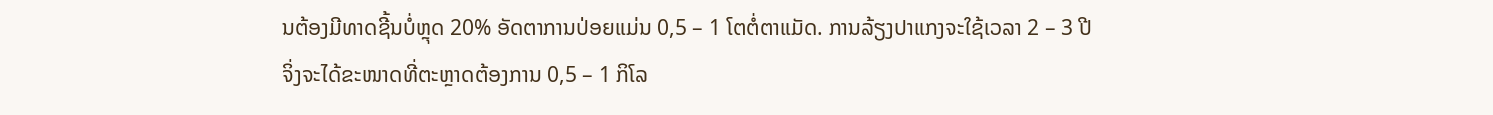ນຕ້ອງມີທາດຊີ້ນບໍ່ຫຼຸດ 20% ອັດຕາການປ່ອຍແມ່ນ 0,5 – 1 ໂຕຕໍ່ຕາແມັດ. ການລ້ຽງປາແກງຈະໃຊ້ເວລາ 2 – 3 ປີ ຈິ່ງຈະໄດ້ຂະໜາດທີ່ຕະຫຼາດຕ້ອງການ 0,5 – 1 ກິໂລ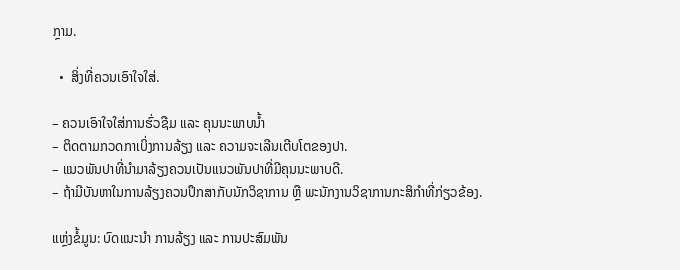ກຼາມ.

  •  ສິ່ງທີ່ຄວນເອົາໃຈໃສ່.

– ຄວນເອົາໃຈໃສ່ການຮົ່ວຊືມ ແລະ ຄຸນນະພາບນ້ຳ
– ຕິດຕາມກວດກາເບິ່ງການລ້ຽງ ແລະ ຄວາມຈະເລີນເຕີບໂຕຂອງປາ.
– ແນວພັນປາທີ່ນຳມາລ້ຽງຄວນເປັນແນວພັນປາທີ່ມີຄຸນນະພາບດີ.
– ຖ້າມີບັນຫາໃນການລ້ຽງຄວນປຶກສາກັບນັກວິຊາການ ຫຼື ພະນັກງານວິຊາການກະສິກຳທີ່ກ່ຽວຂ້ອງ.

ແຫຼ່ງຂໍ້ມູນ: ບົດແນະນຳ ການລ້ຽງ ແລະ ການປະສົມພັນ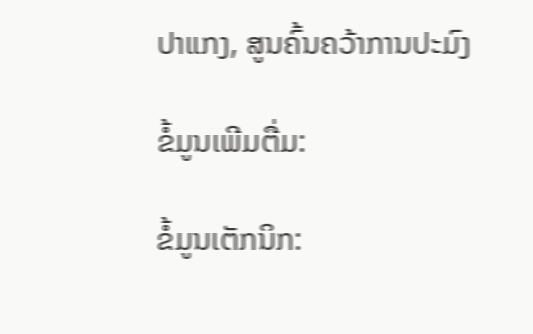ປາແກງ, ສູນຄົ້ນຄວ້າການປະມົງ

ຂໍ້ມູນເພີມຕື່ມ:

ຂໍ້ມູນເຕັກນິກ: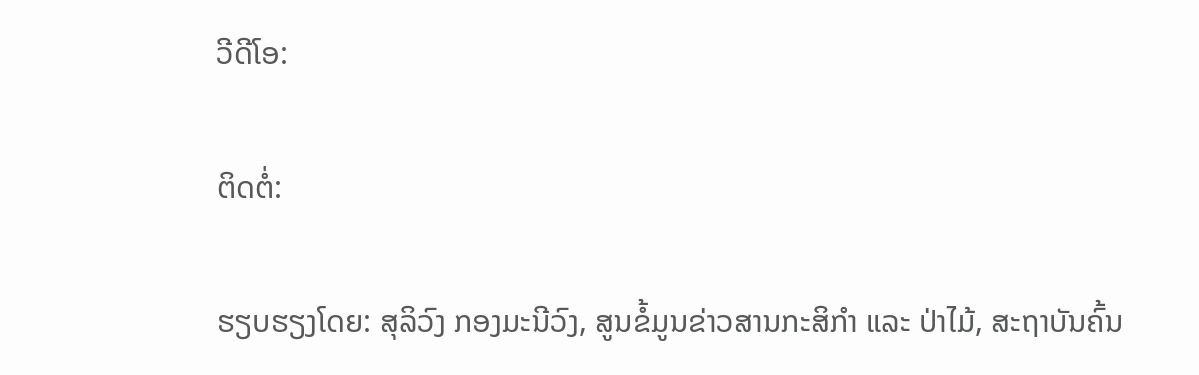ວີດີໂອ:

ຕິດຕໍ່:

ຮຽບຮຽງໂດຍ: ສຸລິວົງ ກອງມະນີວົງ, ສູນຂໍ້ມູນຂ່າວສານກະສິກຳ ແລະ ປ່າໄມ້, ສະຖາບັນຄົ້ນ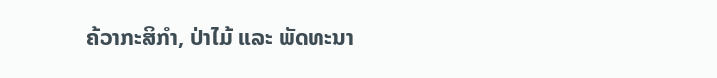ຄ້ວາກະສິກຳ, ປ່າໄມ້ ແລະ ພັດທະນາ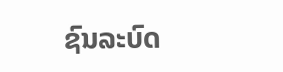ຊົນລະບົດ